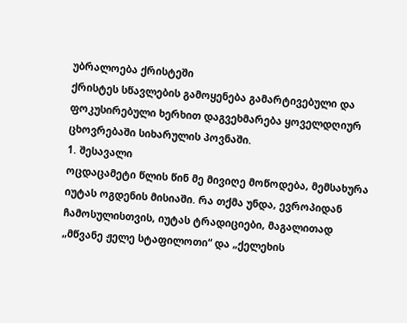უბრალოება ქრისტეში
ქრისტეს სწავლების გამოყენება გამარტივებული და ფოკუსირებული ხერხით დაგვეხმარება ყოველდღიურ ცხოვრებაში სიხარულის პოვნაში.
1. შესავალი
ოცდაცამეტი წლის წინ მე მივიღე მოწოდება, მემსახურა იუტას ოგდენის მისიაში. რა თქმა უნდა, ევროპიდან ჩამოსულისთვის, იუტას ტრადიციები, მაგალითად „მწვანე ჟელე სტაფილოთი“ და „ქელეხის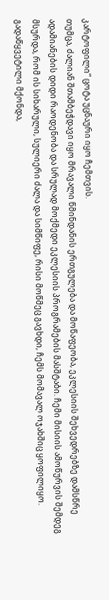კარტოფილი“ ცოტა უცნაური იყო ჩემთვის.
თუმცა, ძალიან შთამბეჭდავი იყო მრავალი წმინდანის ერთგულება და მოწაფეობა, ეკლესიის შეხვედრებზე დამსწრე ადამიანების დიდი რაოდენობა და სრულად მოქმედი ეკლესიის პროგრამების მასშტაბი. ჩემი მისიის ამოწურვის შემდეგ მსურდა, რომ ის სიხარული, სულიერი ძალა და სიმწიფე, რისი მოწმეც გავხდი, ჩემს მომავალ ოჯახშიც ყოფილიყო. გადაწყვეტილი მქონდა,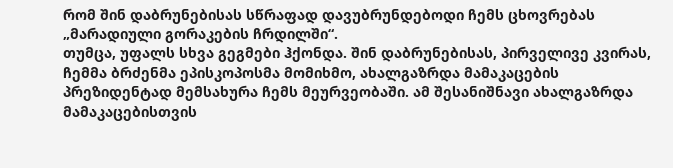რომ შინ დაბრუნებისას სწრაფად დავუბრუნდებოდი ჩემს ცხოვრებას „მარადიული გორაკების ჩრდილში“.
თუმცა, უფალს სხვა გეგმები ჰქონდა. შინ დაბრუნებისას, პირველივე კვირას, ჩემმა ბრძენმა ეპისკოპოსმა მომიხმო, ახალგაზრდა მამაკაცების პრეზიდენტად მემსახურა ჩემს მეურვეობაში. ამ შესანიშნავი ახალგაზრდა მამაკაცებისთვის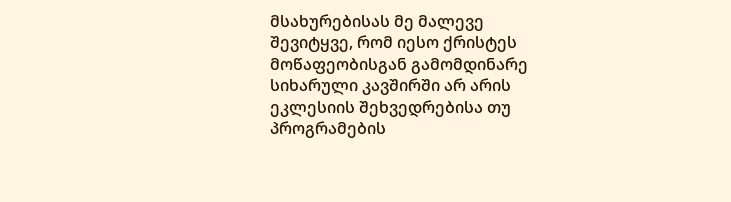მსახურებისას მე მალევე შევიტყვე, რომ იესო ქრისტეს მოწაფეობისგან გამომდინარე სიხარული კავშირში არ არის ეკლესიის შეხვედრებისა თუ პროგრამების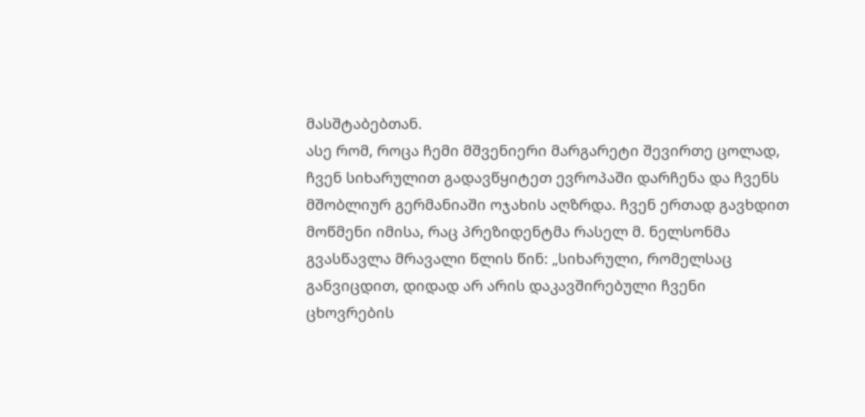მასშტაბებთან.
ასე რომ, როცა ჩემი მშვენიერი მარგარეტი შევირთე ცოლად, ჩვენ სიხარულით გადავწყიტეთ ევროპაში დარჩენა და ჩვენს მშობლიურ გერმანიაში ოჯახის აღზრდა. ჩვენ ერთად გავხდით მოწმენი იმისა, რაც პრეზიდენტმა რასელ მ. ნელსონმა გვასწავლა მრავალი წლის წინ: „სიხარული, რომელსაც განვიცდით, დიდად არ არის დაკავშირებული ჩვენი ცხოვრების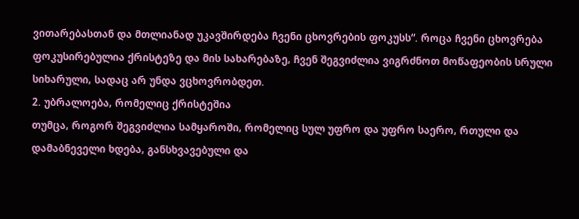ვითარებასთან და მთლიანად უკავშირდება ჩვენი ცხოვრების ფოკუსს“. როცა ჩვენი ცხოვრება ფოკუსირებულია ქრისტეზე და მის სახარებაზე, ჩვენ შეგვიძლია ვიგრძნოთ მოწაფეობის სრული სიხარული, სადაც არ უნდა ვცხოვრობდეთ.
2. უბრალოება, რომელიც ქრისტეშია
თუმცა, როგორ შეგვიძლია სამყაროში, რომელიც სულ უფრო და უფრო საერო, რთული და დამაბნეველი ხდება, განსხვავებული და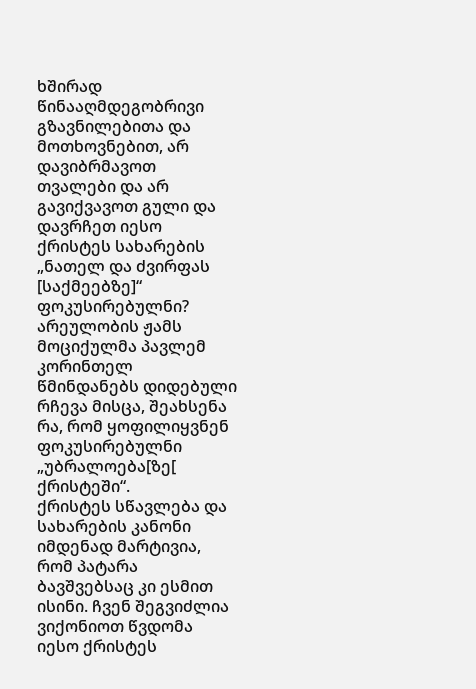ხშირად წინააღმდეგობრივი გზავნილებითა და მოთხოვნებით, არ დავიბრმავოთ თვალები და არ გავიქვავოთ გული და დავრჩეთ იესო ქრისტეს სახარების „ნათელ და ძვირფას [საქმეებზე]“ ფოკუსირებულნი? არეულობის ჟამს მოციქულმა პავლემ კორინთელ წმინდანებს დიდებული რჩევა მისცა, შეახსენა რა, რომ ყოფილიყვნენ ფოკუსირებულნი „უბრალოება[ზე[ ქრისტეში“.
ქრისტეს სწავლება და სახარების კანონი იმდენად მარტივია, რომ პატარა ბავშვებსაც კი ესმით ისინი. ჩვენ შეგვიძლია ვიქონიოთ წვდომა იესო ქრისტეს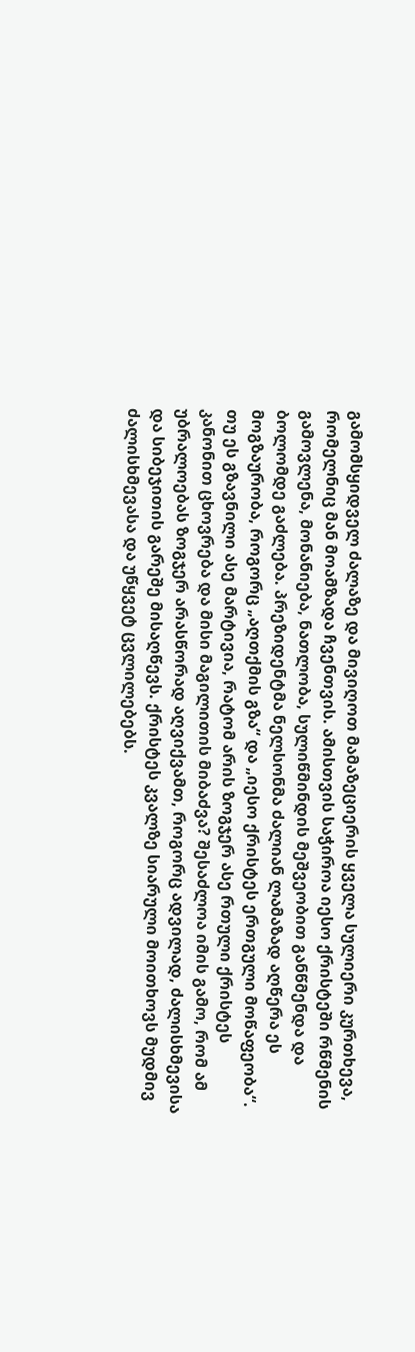გამომსყიდველ ძალაზე და მივიღოთ მამაზეციერის ყველა სულიერი კურთხევა, რომელნიც მან მოამზადა ჩვენთვის. ამისთვის საჭიროა იესო ქრისტეში რწმენის გამოვლენა, მონანიება, ნათლობა, სულიწმინდის მეშვეობით განწმენდა და ბოლომდე გაძლება. პრეზიდენტმა ნელსონმა ძალიან ლამაზად აღწერა ეს მოგზაურობა, როგორც „აღთქმის გზა“ და „იესო ქრისტეს ერთგული მოწაფეობა“.
თუ ეს გზავნილი ასე მარტივია, რატომ არის ზოგჯერ ასე რთული ქრისტეს კანონით ცხოვრება და მისი მაგილითის მიბაძვა? შესაძლოა იმის გამო, რომ ამ უბრალოებას ზოგჯერ არასწორად აღვიქვამთ, როგორც ადვილად, ძალისხმევისა და სიბეჯითის გარეშე მისაღწევს. ქრისტეს კვალზე სიარული მოითხოვს მუდმივ ძალისხმევასა და უწყვეტ ცვლილებებს.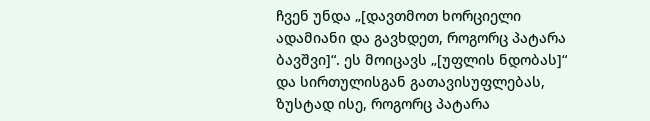ჩვენ უნდა „[დავთმოთ ხორციელი ადამიანი და გავხდეთ, როგორც პატარა ბავშვი]“. ეს მოიცავს „[უფლის ნდობას]“ და სირთულისგან გათავისუფლებას, ზუსტად ისე, როგორც პატარა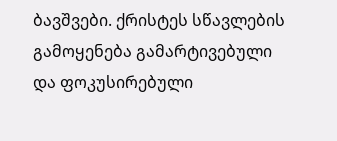ბავშვები. ქრისტეს სწავლების გამოყენება გამარტივებული და ფოკუსირებული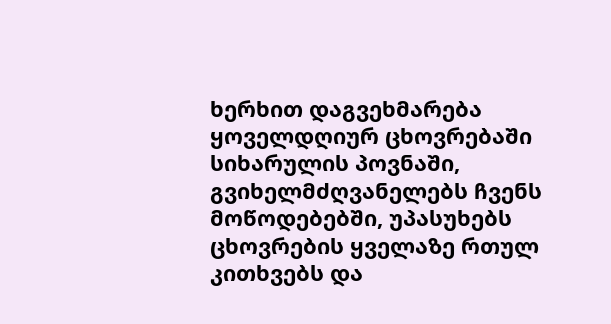ხერხით დაგვეხმარება ყოველდღიურ ცხოვრებაში სიხარულის პოვნაში, გვიხელმძღვანელებს ჩვენს მოწოდებებში, უპასუხებს ცხოვრების ყველაზე რთულ კითხვებს და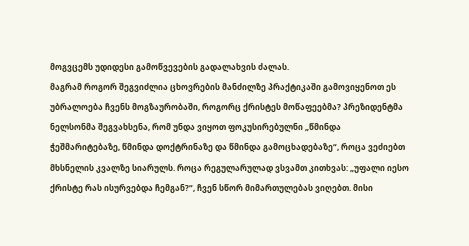მოგვცემს უდიდესი გამოწვევების გადალახვის ძალას.
მაგრამ როგორ შეგვიძლია ცხოვრების მანძილზე პრაქტიკაში გამოვიყენოთ ეს უბრალოება ჩვენს მოგზაურობაში, როგორც ქრისტეს მოწაფეებმა? პრეზიდენტმა ნელსონმა შეგვახსენა, რომ უნდა ვიყოთ ფოკუსირებულნი „წმინდა ჭეშმარიტებაზე, წმინდა დოქტრინაზე და წმინდა გამოცხადებაზე“, როცა ვეძიებთ მხსნელის კვალზე სიარულს. როცა რეგულარულად ვსვამთ კითხვას: „უფალი იესო ქრისტე რას ისურვებდა ჩემგან?“, ჩვენ სწორ მიმართულებას ვიღებთ. მისი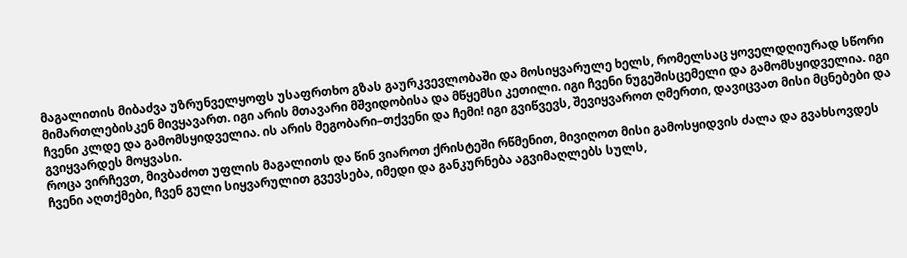მაგალითის მიბაძვა უზრუნველყოფს უსაფრთხო გზას გაურკვევლობაში და მოსიყვარულე ხელს, რომელსაც ყოველდღიურად სწორი მიმართლებისკენ მივყავართ. იგი არის მთავარი მშვიდობისა და მწყემსი კეთილი. იგი ჩვენი ნუგეშისცემელი და გამომსყიდველია. იგი ჩვენი კლდე და გამომსყიდველია. ის არის მეგობარი–თქვენი და ჩემი! იგი გვიწვევს, შევიყვაროთ ღმერთი, დავიცვათ მისი მცნებები და გვიყვარდეს მოყვასი.
როცა ვირჩევთ, მივბაძოთ უფლის მაგალითს და წინ ვიაროთ ქრისტეში რწმენით, მივიღოთ მისი გამოსყიდვის ძალა და გვახსოვდეს ჩვენი აღთქმები, ჩვენ გული სიყვარულით გვევსება, იმედი და განკურნება აგვიმაღლებს სულს,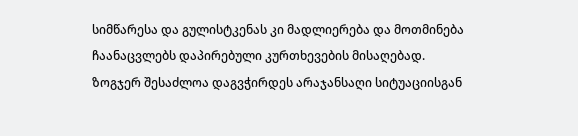სიმწარესა და გულისტკენას კი მადლიერება და მოთმინება ჩაანაცვლებს დაპირებული კურთხევების მისაღებად. ზოგჯერ შესაძლოა დაგვჭირდეს არაჯანსაღი სიტუაციისგან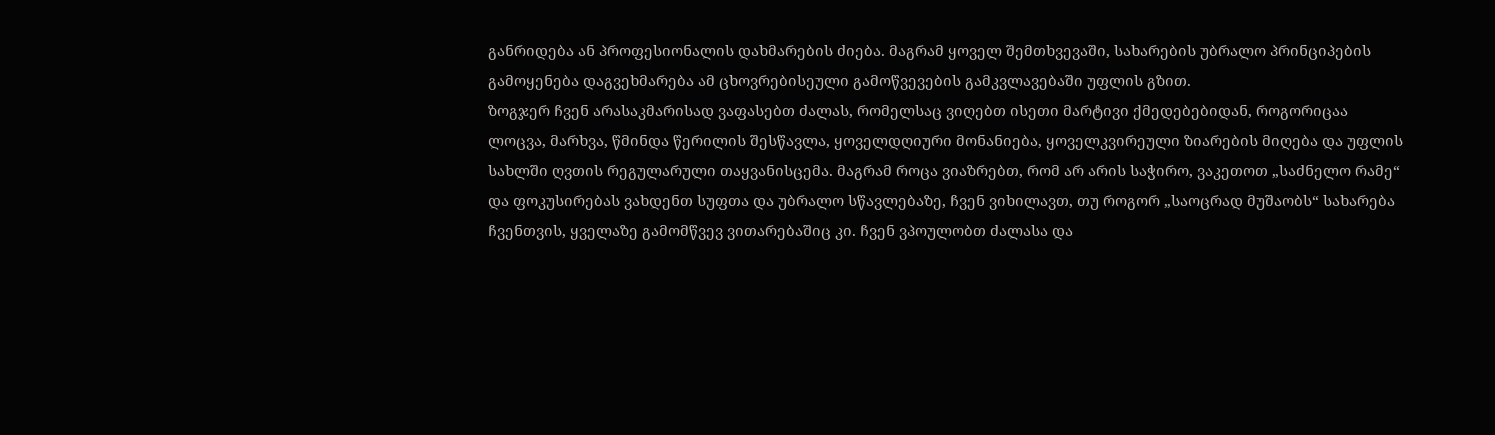განრიდება ან პროფესიონალის დახმარების ძიება. მაგრამ ყოველ შემთხვევაში, სახარების უბრალო პრინციპების გამოყენება დაგვეხმარება ამ ცხოვრებისეული გამოწვევების გამკვლავებაში უფლის გზით.
ზოგჯერ ჩვენ არასაკმარისად ვაფასებთ ძალას, რომელსაც ვიღებთ ისეთი მარტივი ქმედებებიდან, როგორიცაა ლოცვა, მარხვა, წმინდა წერილის შესწავლა, ყოველდღიური მონანიება, ყოველკვირეული ზიარების მიღება და უფლის სახლში ღვთის რეგულარული თაყვანისცემა. მაგრამ როცა ვიაზრებთ, რომ არ არის საჭირო, ვაკეთოთ „საძნელო რამე“ და ფოკუსირებას ვახდენთ სუფთა და უბრალო სწავლებაზე, ჩვენ ვიხილავთ, თუ როგორ „საოცრად მუშაობს“ სახარება ჩვენთვის, ყველაზე გამომწვევ ვითარებაშიც კი. ჩვენ ვპოულობთ ძალასა და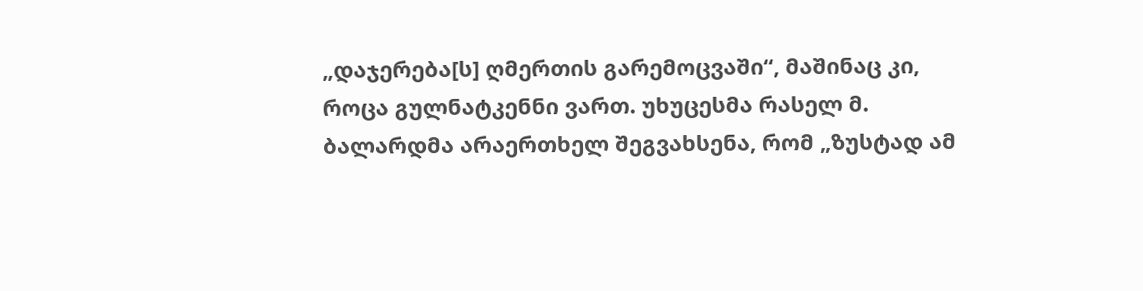„დაჯერება[ს] ღმერთის გარემოცვაში“, მაშინაც კი, როცა გულნატკენნი ვართ. უხუცესმა რასელ მ. ბალარდმა არაერთხელ შეგვახსენა, რომ „ზუსტად ამ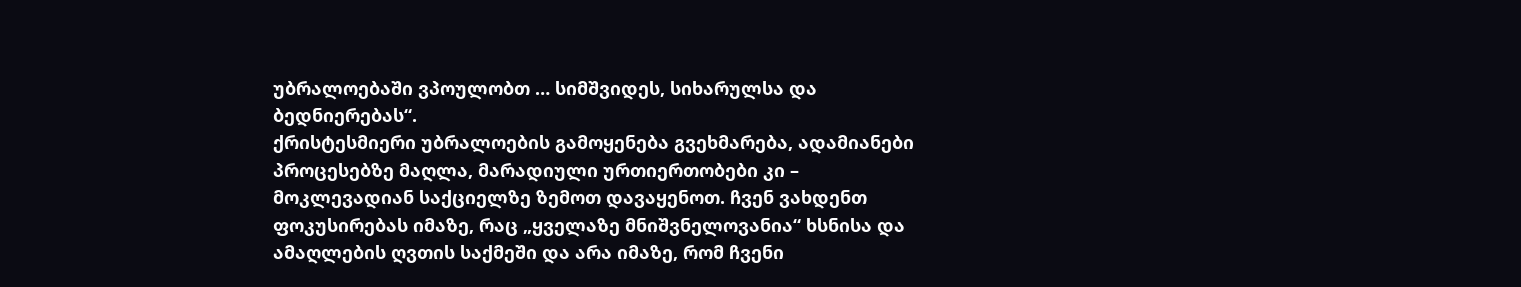უბრალოებაში ვპოულობთ … სიმშვიდეს, სიხარულსა და ბედნიერებას“.
ქრისტესმიერი უბრალოების გამოყენება გვეხმარება, ადამიანები პროცესებზე მაღლა, მარადიული ურთიერთობები კი – მოკლევადიან საქციელზე ზემოთ დავაყენოთ. ჩვენ ვახდენთ ფოკუსირებას იმაზე, რაც „ყველაზე მნიშვნელოვანია“ ხსნისა და ამაღლების ღვთის საქმეში და არა იმაზე, რომ ჩვენი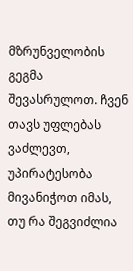მზრუნველობის გეგმა შევასრულოთ. ჩვენ თავს უფლებას ვაძლევთ, უპირატესობა მივანიჭოთ იმას, თუ რა შეგვიძლია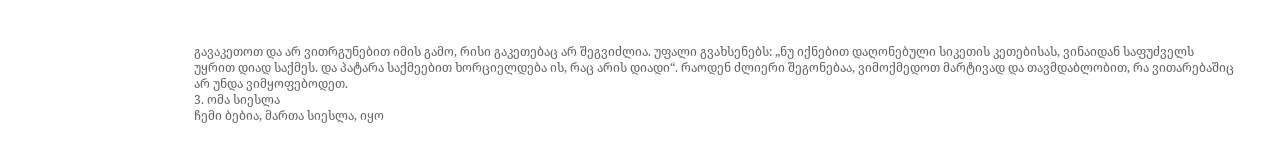გავაკეთოთ და არ ვითრგუნებით იმის გამო, რისი გაკეთებაც არ შეგვიძლია. უფალი გვახსენებს: „ნუ იქნებით დაღონებული სიკეთის კეთებისას, ვინაიდან საფუძველს უყრით დიად საქმეს. და პატარა საქმეებით ხორციელდება ის, რაც არის დიადი“. რაოდენ ძლიერი შეგონებაა, ვიმოქმედოთ მარტივად და თავმდაბლობით, რა ვითარებაშიც არ უნდა ვიმყოფებოდეთ.
3. ომა სიესლა
ჩემი ბებია, მართა სიესლა, იყო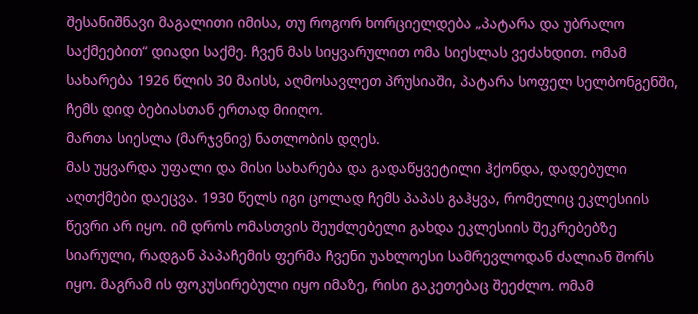შესანიშნავი მაგალითი იმისა, თუ როგორ ხორციელდება „პატარა და უბრალო საქმეებით“ დიადი საქმე. ჩვენ მას სიყვარულით ომა სიესლას ვეძახდით. ომამ სახარება 1926 წლის 30 მაისს, აღმოსავლეთ პრუსიაში, პატარა სოფელ სელბონგენში, ჩემს დიდ ბებიასთან ერთად მიიღო.
მართა სიესლა (მარჯვნივ) ნათლობის დღეს.
მას უყვარდა უფალი და მისი სახარება და გადაწყვეტილი ჰქონდა, დადებული აღთქმები დაეცვა. 1930 წელს იგი ცოლად ჩემს პაპას გაჰყვა, რომელიც ეკლესიის წევრი არ იყო. იმ დროს ომასთვის შეუძლებელი გახდა ეკლესიის შეკრებებზე სიარული, რადგან პაპაჩემის ფერმა ჩვენი უახლოესი სამრევლოდან ძალიან შორს იყო. მაგრამ ის ფოკუსირებული იყო იმაზე, რისი გაკეთებაც შეეძლო. ომამ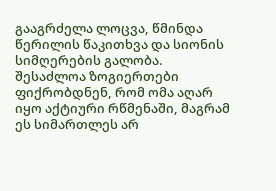გააგრძელა ლოცვა, წმინდა წერილის წაკითხვა და სიონის სიმღერების გალობა.
შესაძლოა ზოგიერთები ფიქრობდნენ, რომ ომა აღარ იყო აქტიური რწმენაში, მაგრამ ეს სიმართლეს არ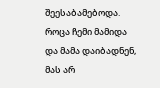შეესაბამებოდა. როცა ჩემი მამიდა და მამა დაიბადნენ, მას არ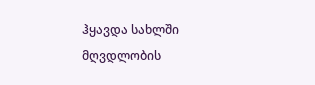ჰყავდა სახლში მღვდლობის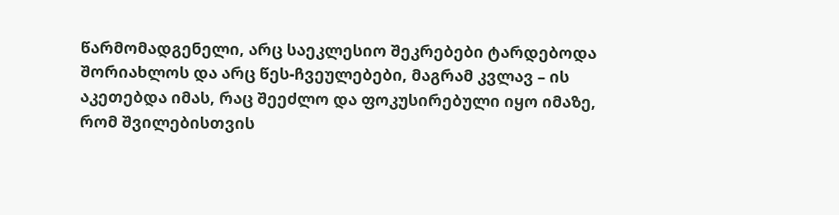წარმომადგენელი, არც საეკლესიო შეკრებები ტარდებოდა შორიახლოს და არც წეს-ჩვეულებები, მაგრამ კვლავ – ის აკეთებდა იმას, რაც შეეძლო და ფოკუსირებული იყო იმაზე, რომ შვილებისთვის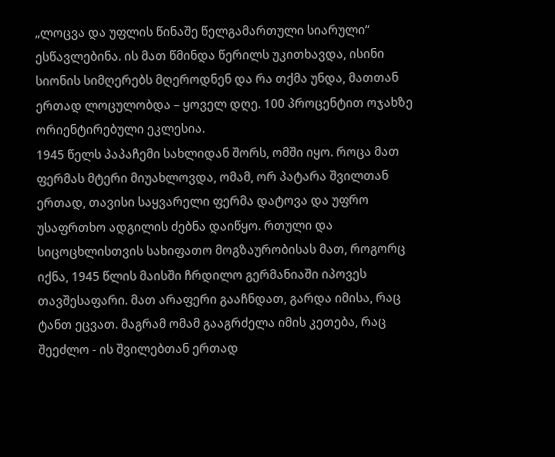„ლოცვა და უფლის წინაშე წელგამართული სიარული“ ესწავლებინა. ის მათ წმინდა წერილს უკითხავდა, ისინი სიონის სიმღერებს მღეროდნენ და რა თქმა უნდა, მათთან ერთად ლოცულობდა – ყოველ დღე. 100 პროცენტით ოჯახზე ორიენტირებული ეკლესია.
1945 წელს პაპაჩემი სახლიდან შორს, ომში იყო. როცა მათ ფერმას მტერი მიუახლოვდა, ომამ, ორ პატარა შვილთან ერთად, თავისი საყვარელი ფერმა დატოვა და უფრო უსაფრთხო ადგილის ძებნა დაიწყო. რთული და სიცოცხლისთვის სახიფათო მოგზაურობისას მათ, როგორც იქნა, 1945 წლის მაისში ჩრდილო გერმანიაში იპოვეს თავშესაფარი. მათ არაფერი გააჩნდათ, გარდა იმისა, რაც ტანთ ეცვათ. მაგრამ ომამ გააგრძელა იმის კეთება, რაც შეეძლო - ის შვილებთან ერთად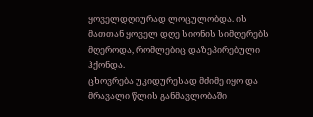ყოველდღიურად ლოცულობდა. ის მათთან ყოველ დღე სიონის სიმღერებს მღეროდა, რომლებიც დაზეპირებული ჰქონდა.
ცხოვრება უკიდურესად მძიმე იყო და მრავალი წლის განმავლობაში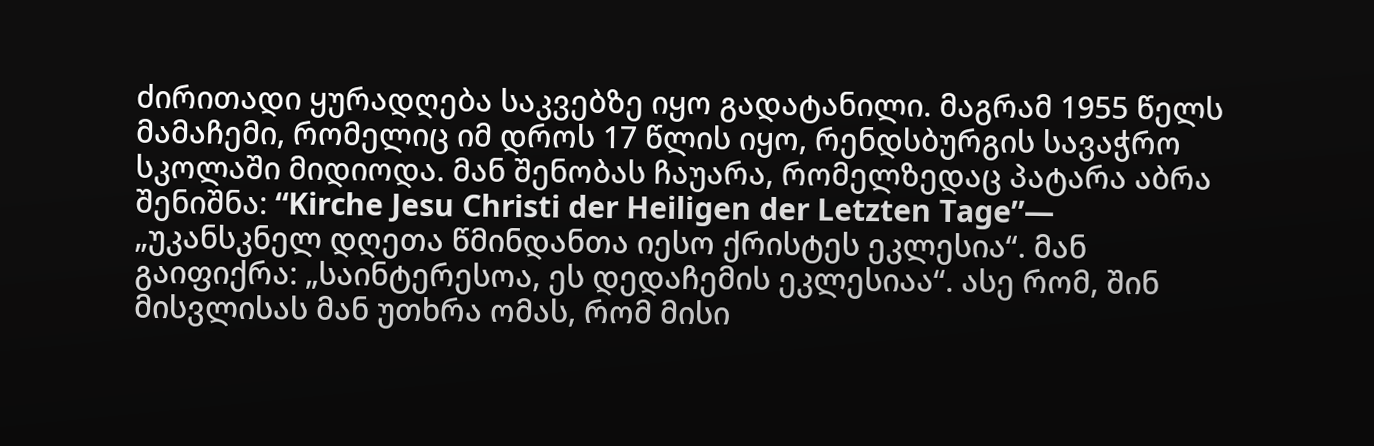ძირითადი ყურადღება საკვებზე იყო გადატანილი. მაგრამ 1955 წელს მამაჩემი, რომელიც იმ დროს 17 წლის იყო, რენდსბურგის სავაჭრო სკოლაში მიდიოდა. მან შენობას ჩაუარა, რომელზედაც პატარა აბრა შენიშნა: “Kirche Jesu Christi der Heiligen der Letzten Tage”— „უკანსკნელ დღეთა წმინდანთა იესო ქრისტეს ეკლესია“. მან გაიფიქრა: „საინტერესოა, ეს დედაჩემის ეკლესიაა“. ასე რომ, შინ მისვლისას მან უთხრა ომას, რომ მისი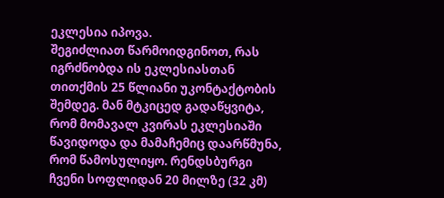ეკლესია იპოვა.
შეგიძლიათ წარმოიდგინოთ, რას იგრძნობდა ის ეკლესიასთან თითქმის 25 წლიანი უკონტაქტობის შემდეგ. მან მტკიცედ გადაწყვიტა, რომ მომავალ კვირას ეკლესიაში წავიდოდა და მამაჩემიც დაარწმუნა, რომ წამოსულიყო. რენდსბურგი ჩვენი სოფლიდან 20 მილზე (32 კმ)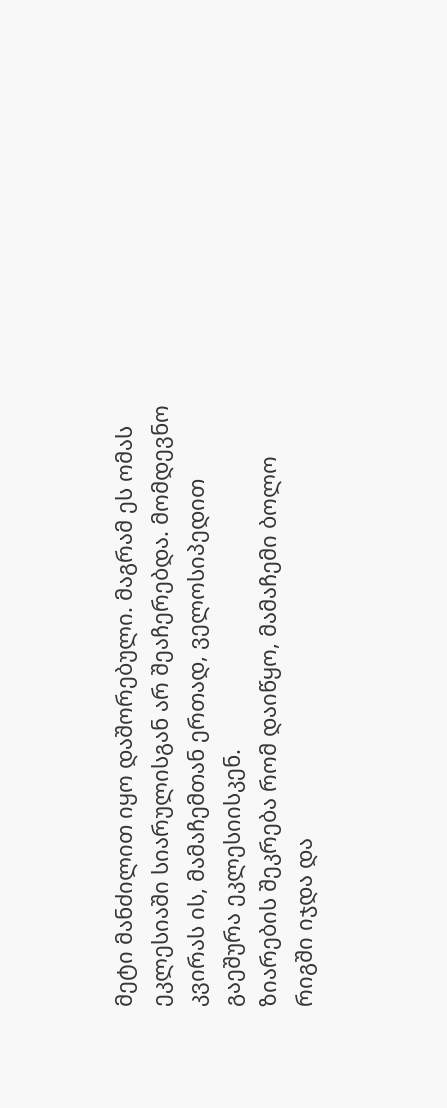მეტი მანძილით იყო დაშორებული. მაგრამ ეს ომას ეკლესიაში სიარულისგან არ შეაჩერებდა. მომდევნო კვირას ის, მამაჩემთან ერთად, ველოსიპედით გაეშურა ეკლესიისკენ.
ზიარების შეკრება რომ დაიწყო, მამაჩემი ბოლო რიგში იჯდა და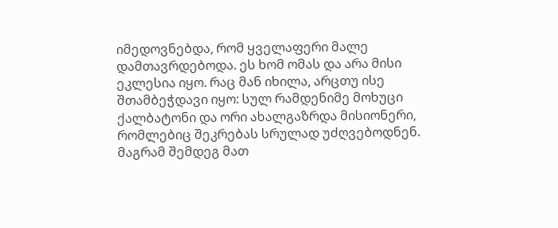იმედოვნებდა, რომ ყველაფერი მალე დამთავრდებოდა. ეს ხომ ომას და არა მისი ეკლესია იყო. რაც მან იხილა, არცთუ ისე შთამბეჭდავი იყო: სულ რამდენიმე მოხუცი ქალბატონი და ორი ახალგაზრდა მისიონერი, რომლებიც შეკრებას სრულად უძღვებოდნენ. მაგრამ შემდეგ მათ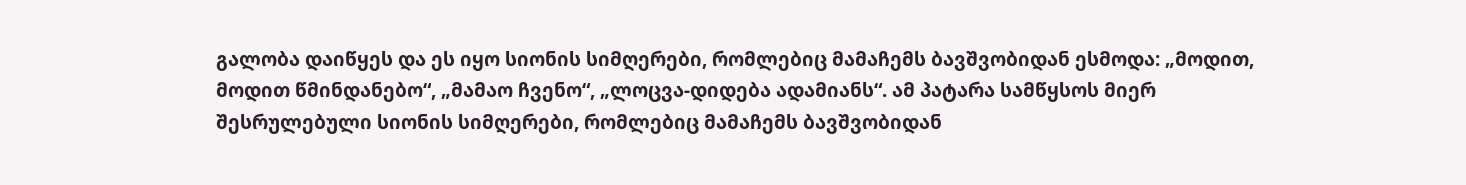გალობა დაიწყეს და ეს იყო სიონის სიმღერები, რომლებიც მამაჩემს ბავშვობიდან ესმოდა: „მოდით, მოდით წმინდანებო“, „მამაო ჩვენო“, „ლოცვა-დიდება ადამიანს“. ამ პატარა სამწყსოს მიერ შესრულებული სიონის სიმღერები, რომლებიც მამაჩემს ბავშვობიდან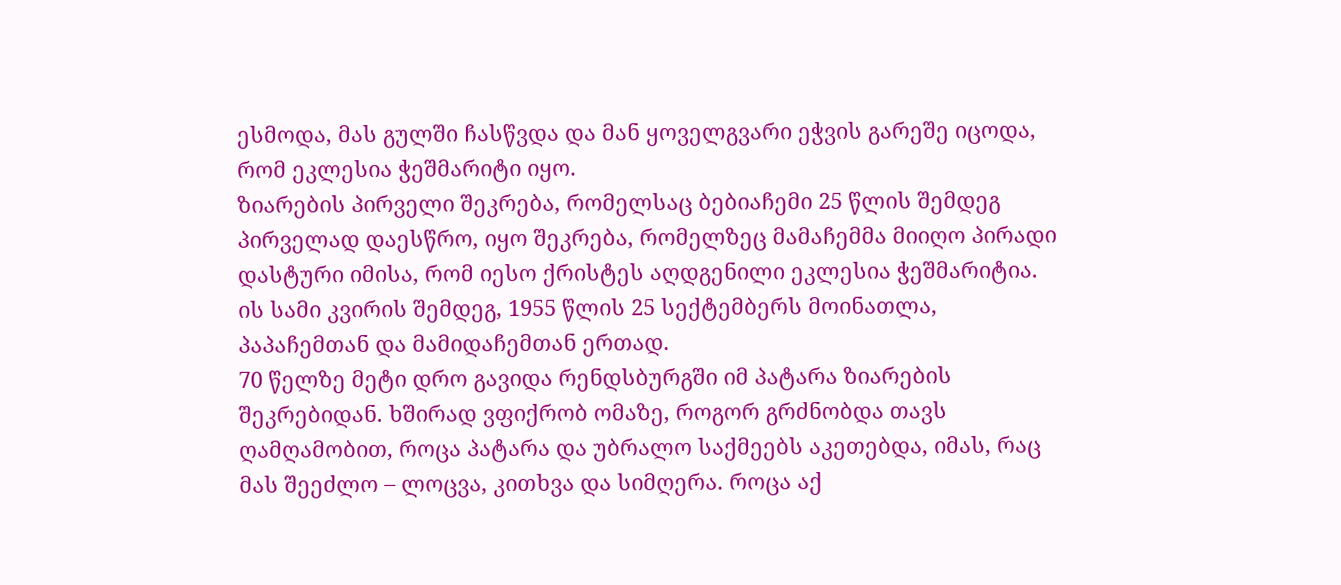ესმოდა, მას გულში ჩასწვდა და მან ყოველგვარი ეჭვის გარეშე იცოდა, რომ ეკლესია ჭეშმარიტი იყო.
ზიარების პირველი შეკრება, რომელსაც ბებიაჩემი 25 წლის შემდეგ პირველად დაესწრო, იყო შეკრება, რომელზეც მამაჩემმა მიიღო პირადი დასტური იმისა, რომ იესო ქრისტეს აღდგენილი ეკლესია ჭეშმარიტია. ის სამი კვირის შემდეგ, 1955 წლის 25 სექტემბერს მოინათლა, პაპაჩემთან და მამიდაჩემთან ერთად.
70 წელზე მეტი დრო გავიდა რენდსბურგში იმ პატარა ზიარების შეკრებიდან. ხშირად ვფიქრობ ომაზე, როგორ გრძნობდა თავს ღამღამობით, როცა პატარა და უბრალო საქმეებს აკეთებდა, იმას, რაც მას შეეძლო – ლოცვა, კითხვა და სიმღერა. როცა აქ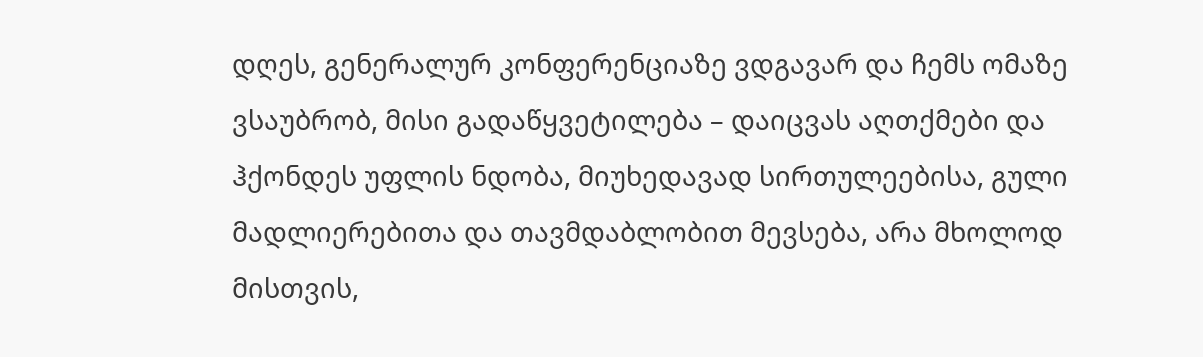დღეს, გენერალურ კონფერენციაზე ვდგავარ და ჩემს ომაზე ვსაუბრობ, მისი გადაწყვეტილება – დაიცვას აღთქმები და ჰქონდეს უფლის ნდობა, მიუხედავად სირთულეებისა, გული მადლიერებითა და თავმდაბლობით მევსება, არა მხოლოდ მისთვის,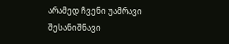არამედ ჩვენი უამრავი შესანიშნავი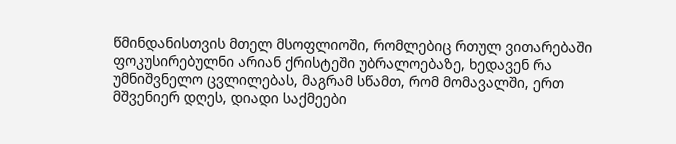წმინდანისთვის მთელ მსოფლიოში, რომლებიც რთულ ვითარებაში ფოკუსირებულნი არიან ქრისტეში უბრალოებაზე, ხედავენ რა უმნიშვნელო ცვლილებას, მაგრამ სწამთ, რომ მომავალში, ერთ მშვენიერ დღეს, დიადი საქმეები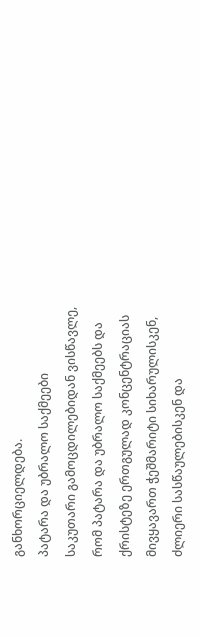განხორციელდება.
პატარა და უბრალო საქმეები
საკუთარი გამოცდილებიდან ვისწავლე, რომ პატარა და უბრალო საქმეებს და ქრისტეზე ერთგულად კონცენტრაციას მივყავართ ჭეშმარიტი სიხარულისკენ, ძლიერი სასწაულებისკენ და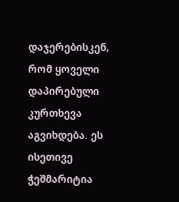დაჯერებისკენ, რომ ყოველი დაპირებული კურთხევა აგვიხდება. ეს ისეთივე ჭეშმარიტია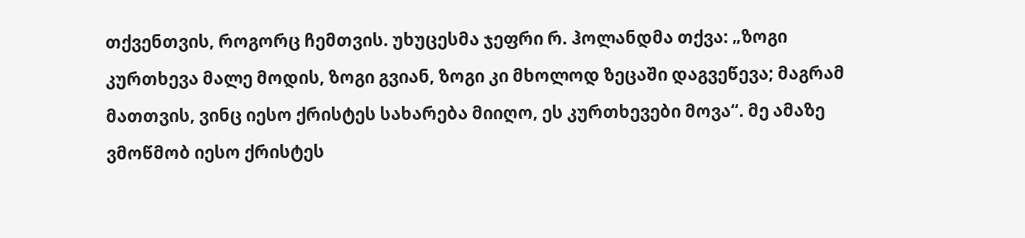თქვენთვის, როგორც ჩემთვის. უხუცესმა ჯეფრი რ. ჰოლანდმა თქვა: „ზოგი კურთხევა მალე მოდის, ზოგი გვიან, ზოგი კი მხოლოდ ზეცაში დაგვეწევა; მაგრამ მათთვის, ვინც იესო ქრისტეს სახარება მიიღო, ეს კურთხევები მოვა“. მე ამაზე ვმოწმობ იესო ქრისტეს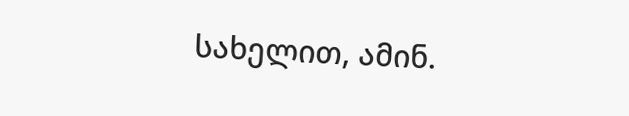სახელით, ამინ.